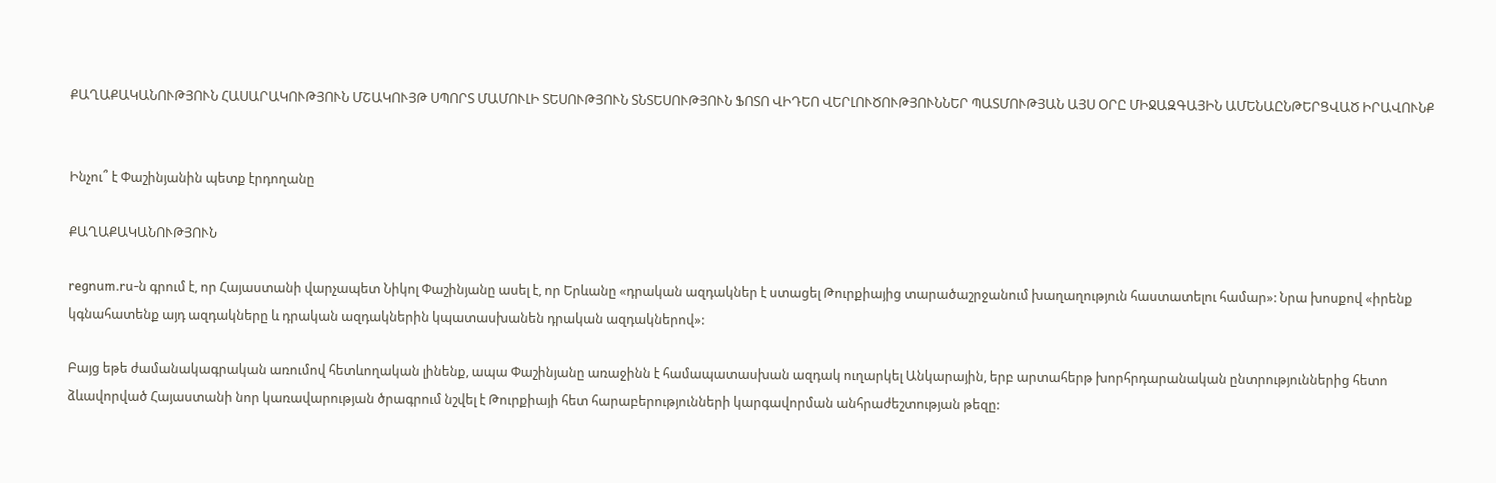ՔԱՂԱՔԱԿԱՆՈՒԹՅՈՒՆ ՀԱՍԱՐԱԿՈՒԹՅՈՒՆ ՄՇԱԿՈՒՅԹ ՍՊՈՐՏ ՄԱՄՈՒԼԻ ՏԵՍՈՒԹՅՈՒՆ ՏՆՏԵՍՈՒԹՅՈՒՆ ՖՈՏՈ ՎԻԴԵՈ ՎԵՐԼՈՒԾՈՒԹՅՈՒՆՆԵՐ ՊԱՏՄՈՒԹՅԱՆ ԱՅՍ ՕՐԸ ՄԻՋԱԶԳԱՅԻՆ ԱՄԵՆԱԸՆԹԵՐՑՎԱԾ ԻՐԱՎՈՒՆՔ


Ինչու՞ է Փաշինյանին պետք էրդողանը

ՔԱՂԱՔԱԿԱՆՈՒԹՅՈՒՆ

regnum.ru-ն գրում է, որ Հայաստանի վարչապետ Նիկոլ Փաշինյանը ասել է, որ Երևանը «դրական ազդակներ է ստացել Թուրքիայից տարածաշրջանում խաղաղություն հաստատելու համար»: Նրա խոսքով «իրենք կգնահատենք այդ ազդակները և դրական ազդակներին կպատասխանեն դրական ազդակներով»:

Բայց եթե ժամանակագրական առումով հետևողական լինենք, ապա Փաշինյանը առաջինն է համապատասխան ազդակ ուղարկել Անկարային, երբ արտահերթ խորհրդարանական ընտրություններից հետո ձևավորված Հայաստանի նոր կառավարության ծրագրում նշվել է Թուրքիայի հետ հարաբերությունների կարգավորման անհրաժեշտության թեզը: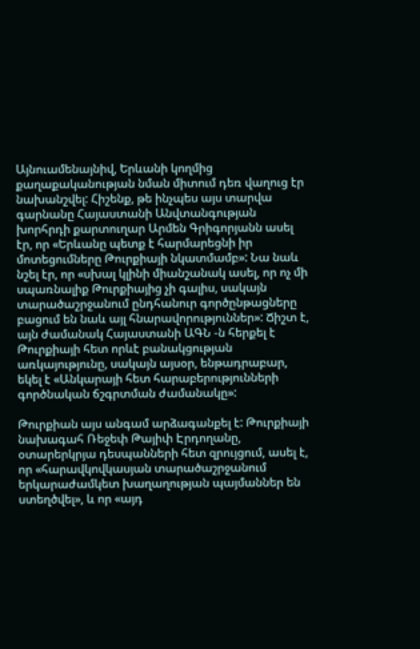Այնուամենայնիվ, Երևանի կողմից քաղաքականության նման միտում դեռ վաղուց էր նախանշվել: Հիշենք, թե ինչպես այս տարվա գարնանը Հայաստանի Անվտանգության խորհրդի քարտուղար Արմեն Գրիգորյանն ասել էր, որ «Երևանը պետք է հարմարեցնի իր մոտեցումները Թուրքիայի նկատմամբ»: Նա նաև նշել էր, որ «սխալ կլինի միանշանակ ասել, որ ոչ մի սպառնալիք Թուրքիայից չի գալիս, սակայն տարածաշրջանում ընդհանուր գործընթացները բացում են նաև այլ հնարավորություններ»: Ճիշտ է, այն ժամանակ Հայաստանի ԱԳՆ -ն հերքել է Թուրքիայի հետ որևէ բանակցության առկայությունը, սակայն այսօր, ենթադրաբար, եկել է «Անկարայի հետ հարաբերությունների գործնական ճշգրտման ժամանակը»:

Թուրքիան այս անգամ արձագանքել է: Թուրքիայի նախագահ Ռեջեփ Թայիփ Էրդողանը, օտարերկրյա դեսպանների հետ զրույցում, ասել է, որ «հարավկովկասյան տարածաշրջանում երկարաժամկետ խաղաղության պայմաններ են ստեղծվել», և որ «այդ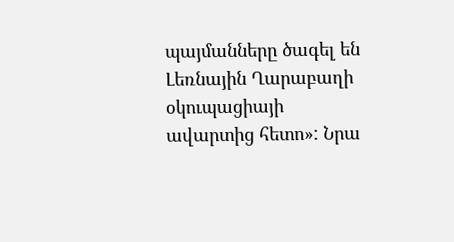պայմանները ծագել են Լեռնային Ղարաբաղի օկուպացիայի ավարտից հետո»: Նրա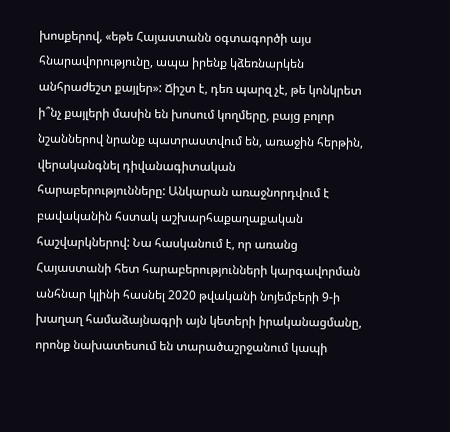խոսքերով, «եթե Հայաստանն օգտագործի այս հնարավորությունը, ապա իրենք կձեռնարկեն անհրաժեշտ քայլեր»: Ճիշտ է, դեռ պարզ չէ, թե կոնկրետ ի՞նչ քայլերի մասին են խոսում կողմերը, բայց բոլոր նշաններով նրանք պատրաստվում են, առաջին հերթին, վերականգնել դիվանագիտական հարաբերությունները: Անկարան առաջնորդվում է բավականին հստակ աշխարհաքաղաքական հաշվարկներով: Նա հասկանում է, որ առանց Հայաստանի հետ հարաբերությունների կարգավորման անհնար կլինի հասնել 2020 թվականի նոյեմբերի 9-ի խաղաղ համաձայնագրի այն կետերի իրականացմանը, որոնք նախատեսում են տարածաշրջանում կապի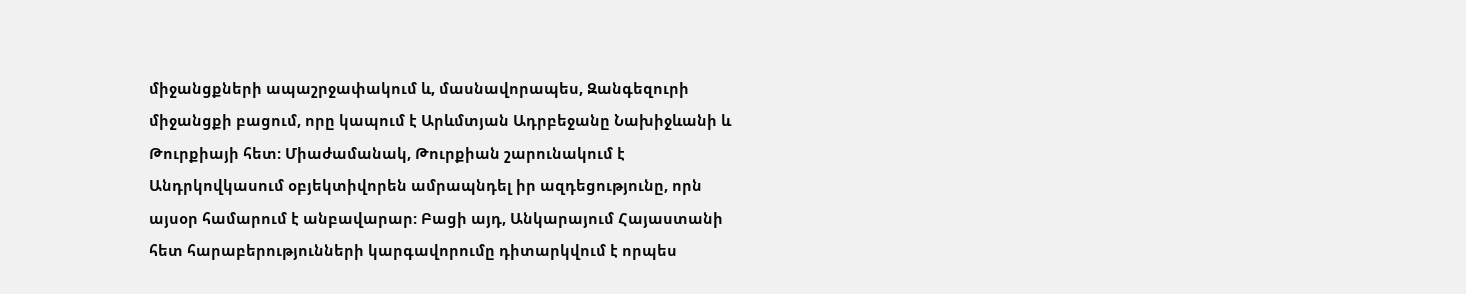միջանցքների ապաշրջափակում և, մասնավորապես, Զանգեզուրի միջանցքի բացում, որը կապում է Արևմտյան Ադրբեջանը Նախիջևանի և Թուրքիայի հետ: Միաժամանակ, Թուրքիան շարունակում է Անդրկովկասում օբյեկտիվորեն ամրապնդել իր ազդեցությունը, որն այսօր համարում է անբավարար: Բացի այդ, Անկարայում Հայաստանի հետ հարաբերությունների կարգավորումը դիտարկվում է որպես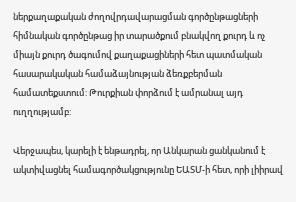ներքաղաքական ժողովրդավարացման գործընթացների հիմնական գործընթաց իր տարածքում բնակվող քուրդ և ոչ միայն քուրդ ծագումով քաղաքացիների հետ պատմական հասարակական համաձայնության ձեռքբերման համատեքստում: Թուրքիան փորձում է ամրանալ այդ ուղղությամբ:

Վերջապես, կարելի է ենթադրել, որ Անկարան ցանկանում է ակտիվացնել համագործակցությունը ԵԱՏՄ-ի հետ, որի լիիրավ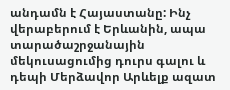անդամն է Հայաստանը: Ինչ վերաբերում է Երևանին, ապա տարածաշրջանային մեկուսացումից դուրս գալու և դեպի Մերձավոր Արևելք ազատ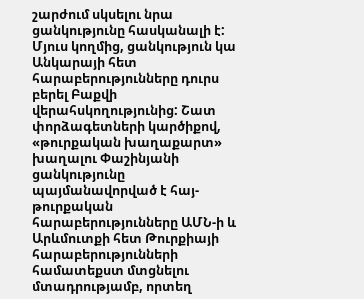շարժում սկսելու նրա ցանկությունը հասկանալի է: Մյուս կողմից, ցանկություն կա Անկարայի հետ հարաբերությունները դուրս բերել Բաքվի վերահսկողությունից: Շատ փորձագետների կարծիքով, «թուրքական խաղաքարտ» խաղալու Փաշինյանի ցանկությունը պայմանավորված է հայ-թուրքական հարաբերությունները ԱՄՆ-ի և Արևմուտքի հետ Թուրքիայի հարաբերությունների համատեքստ մտցնելու մտադրությամբ, որտեղ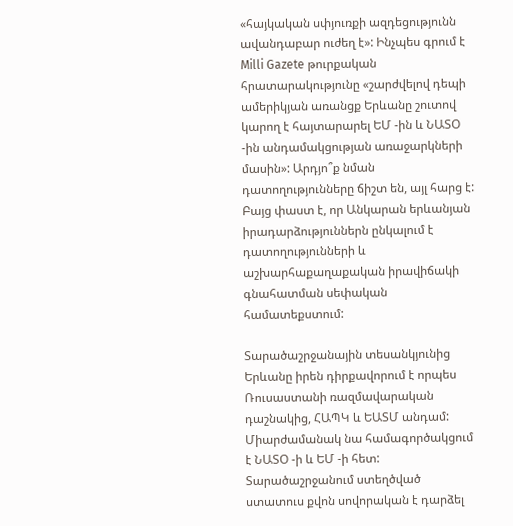«հայկական սփյուռքի ազդեցությունն ավանդաբար ուժեղ է»: Ինչպես գրում է Milli Gazete թուրքական հրատարակությունը «շարժվելով դեպի ամերիկյան առանցք Երևանը շուտով կարող է հայտարարել ԵՄ -ին և ՆԱՏՕ -ին անդամակցության առաջարկների մասին»: Արդյո՞ք նման դատողությունները ճիշտ են, այլ հարց է: Բայց փաստ է, որ Անկարան երևանյան իրադարձություններն ընկալում է դատողությունների և աշխարհաքաղաքական իրավիճակի գնահատման սեփական համատեքստում:

Տարածաշրջանային տեսանկյունից Երևանը իրեն դիրքավորում է որպես Ռուսաստանի ռազմավարական դաշնակից, ՀԱՊԿ և ԵԱՏՄ անդամ: Միարժամանակ նա համագործակցում է ՆԱՏՕ -ի և ԵՄ -ի հետ: Տարածաշրջանում ստեղծված ստատուս քվոն սովորական է դարձել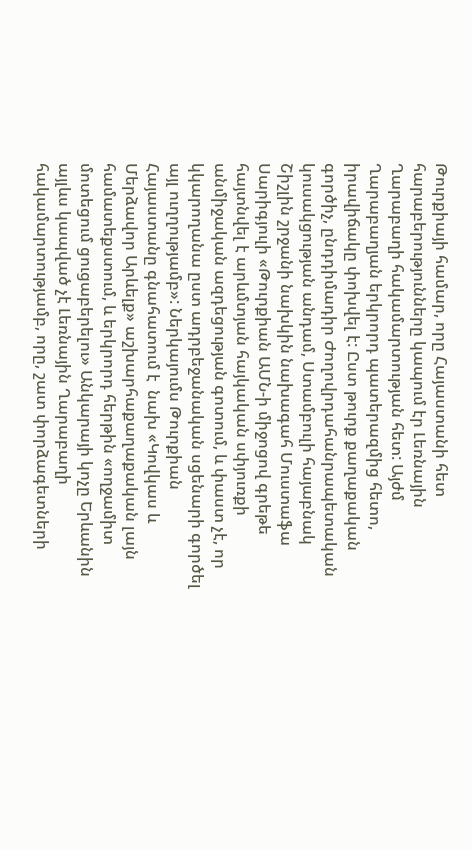Թուրքիայի համար, որը Հայաստանի հետ հարաբերությունները կապում էր Լեռնային Ղարաբաղի հակամարտության հետ: Այժմ Ղարաբաղյան երկրորդ պատերազմից հետո, իրավիճակը փոխվել է: Ըստ թուրք քաղաքական գործիչ, ընդդիմադիր Ժողովրդահանրապետական կուսակցության անդամ, Ստամբուլի հայաբնակ Շիշլին շրջանի նախկին նախագահ Մուստաֆա Սարիգյուլի «Թուրքիան ԱՄՆ-ի միջոցով գրեթե հայտնվել է արևմտյան հայկական սփյուռքի  անմիջական ազդեցության գոտում, և փաստ չէ, որ կկարողանա ըստ ադրբեջանական սցենարի գործել այլ ուղղությամբ»: Ներկայումս Թուրքիան Հայաստանը գնահատում է  նախ «Կովկաս և Մերձավոր Արևելք» աշխարհաքաղաքական լայն համատեքստում, և երկրորդ հերթին «ողջամիտ մոտեցում ցուցաբերելու» Անկարայի կոչը Երևանին այլևս կապված չէ Լեռնային Ղարաբաղի հակամարտությամբ, որը, շատ փորձագետների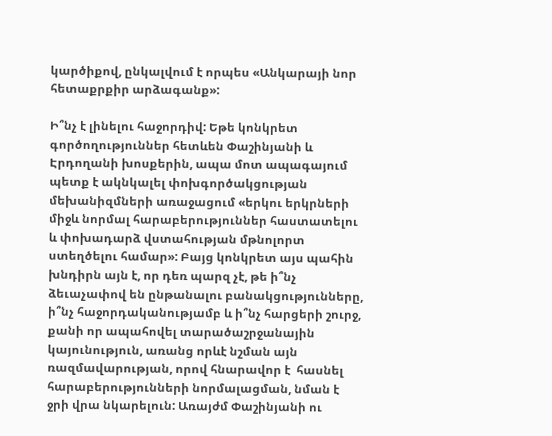կարծիքով, ընկալվում է որպես «Անկարայի նոր հետաքրքիր արձագանք»:

Ի՞նչ է լինելու հաջորդիվ: Եթե կոնկրետ գործողություններ հետևեն Փաշինյանի և Էրդողանի խոսքերին, ապա մոտ ապագայում պետք է ակնկալել փոխգործակցության մեխանիզմների առաջացում «երկու երկրների միջև նորմալ հարաբերություններ հաստատելու և փոխադարձ վստահության մթնոլորտ ստեղծելու համար»: Բայց կոնկրետ այս պահին խնդիրն այն է, որ դեռ պարզ չէ, թե ի՞նչ ձեւաչափով են ընթանալու բանակցությունները, ի՞նչ հաջորդականությամբ և ի՞նչ հարցերի շուրջ, քանի որ ապահովել տարածաշրջանային կայունություն, առանց որևէ նշման այն ռազմավարության, որով հնարավոր է  հասնել հարաբերությունների նորմալացման, նման է ջրի վրա նկարելուն: Առայժմ Փաշինյանի ու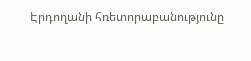Էրդողանի հռետորաբանությունը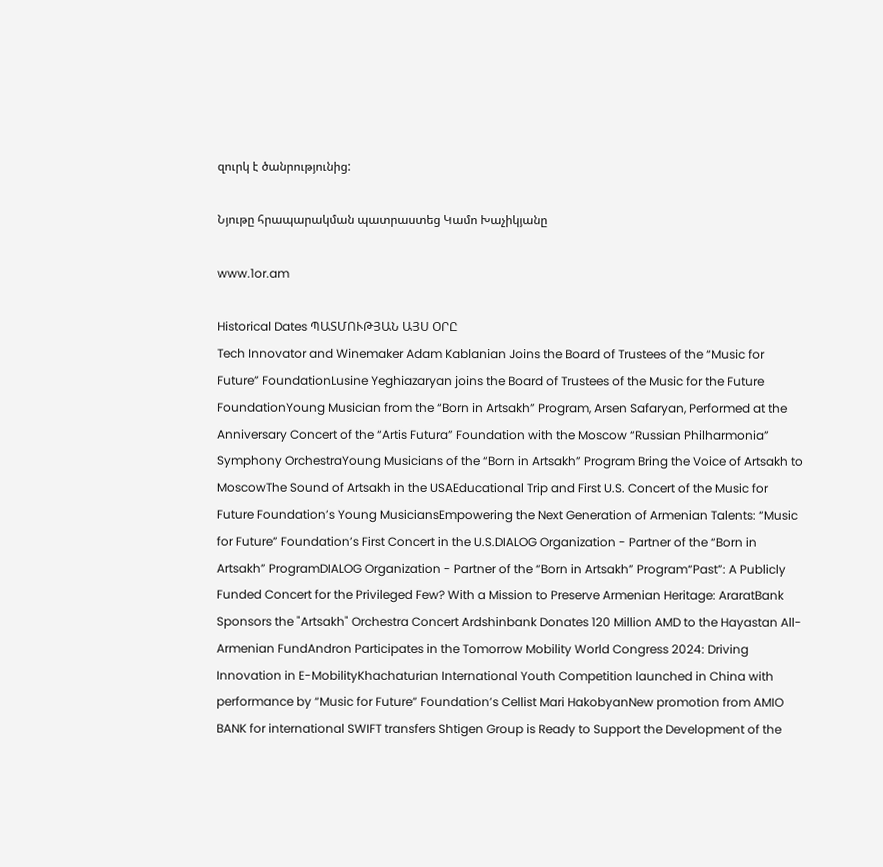զուրկ է ծանրությունից:

Նյութը հրապարակման պատրաստեց Կամո Խաչիկյանը

www.1or.am

Historical Dates ՊԱՏՄՈՒԹՅԱՆ ԱՅՍ ՕՐԸ
Tech Innovator and Winemaker Adam Kablanian Joins the Board of Trustees of the “Music for Future” FoundationLusine Yeghiazaryan joins the Board of Trustees of the Music for the Future FoundationYoung Musician from the “Born in Artsakh” Program, Arsen Safaryan, Performed at the Anniversary Concert of the “Artis Futura” Foundation with the Moscow “Russian Philharmonia” Symphony OrchestraYoung Musicians of the “Born in Artsakh” Program Bring the Voice of Artsakh to MoscowThe Sound of Artsakh in the USAEducational Trip and First U.S. Concert of the Music for Future Foundation’s Young MusiciansEmpowering the Next Generation of Armenian Talents: “Music for Future” Foundation’s First Concert in the U.S.DIALOG Organization - Partner of the “Born in Artsakh” ProgramDIALOG Organization - Partner of the “Born in Artsakh” Program“Past”: A Publicly Funded Concert for the Privileged Few? With a Mission to Preserve Armenian Heritage: AraratBank Sponsors the "Artsakh" Orchestra Concert Ardshinbank Donates 120 Million AMD to the Hayastan All-Armenian FundAndron Participates in the Tomorrow Mobility World Congress 2024: Driving Innovation in E-MobilityKhachaturian International Youth Competition launched in China with performance by “Music for Future” Foundation’s Cellist Mari HakobyanNew promotion from AMIO BANK for international SWIFT transfers Shtigen Group is Ready to Support the Development of the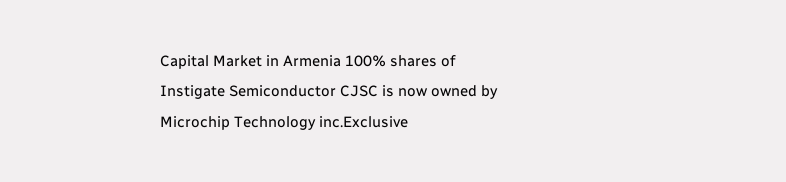Capital Market in Armenia 100% shares of Instigate Semiconductor CJSC is now owned by Microchip Technology inc.Exclusive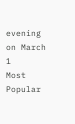evening on March 1
Most Popular